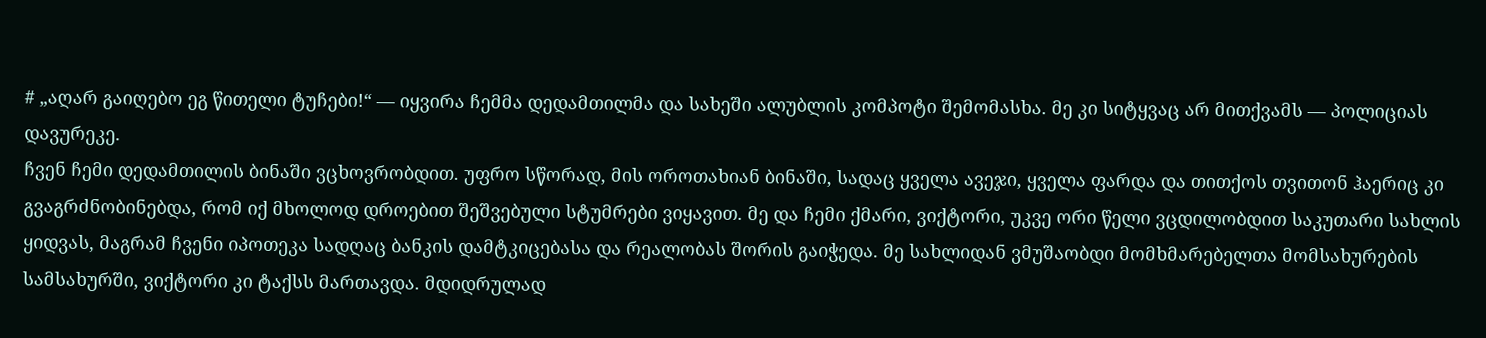# „აღარ გაიღებო ეგ წითელი ტუჩები!“ — იყვირა ჩემმა დედამთილმა და სახეში ალუბლის კომპოტი შემომასხა. მე კი სიტყვაც არ მითქვამს — პოლიციას დავურეკე.
ჩვენ ჩემი დედამთილის ბინაში ვცხოვრობდით. უფრო სწორად, მის ოროთახიან ბინაში, სადაც ყველა ავეჯი, ყველა ფარდა და თითქოს თვითონ ჰაერიც კი გვაგრძნობინებდა, რომ იქ მხოლოდ დროებით შეშვებული სტუმრები ვიყავით. მე და ჩემი ქმარი, ვიქტორი, უკვე ორი წელი ვცდილობდით საკუთარი სახლის ყიდვას, მაგრამ ჩვენი იპოთეკა სადღაც ბანკის დამტკიცებასა და რეალობას შორის გაიჭედა. მე სახლიდან ვმუშაობდი მომხმარებელთა მომსახურების სამსახურში, ვიქტორი კი ტაქსს მართავდა. მდიდრულად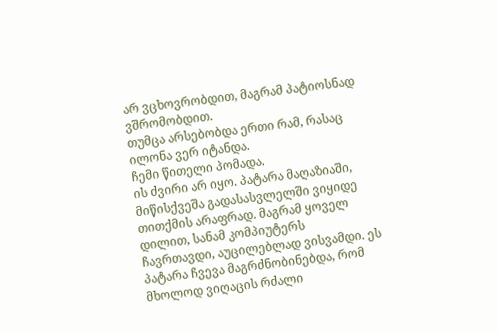არ ვცხოვრობდით, მაგრამ პატიოსნად ვშრომობდით.
თუმცა არსებობდა ერთი რამ, რასაც ილონა ვერ იტანდა.
ჩემი წითელი პომადა.
ის ძვირი არ იყო. პატარა მაღაზიაში, მიწისქვეშა გადასასვლელში ვიყიდე თითქმის არაფრად. მაგრამ ყოველ დილით, სანამ კომპიუტერს ჩავრთავდი, აუცილებლად ვისვამდი. ეს პატარა ჩვევა მაგრძნობინებდა, რომ მხოლოდ ვიღაცის რძალი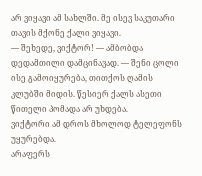არ ვიყავი ამ სახლში. მე ისევ საკუთარი თავის მქონე ქალი ვიყავი.
— შეხედე, ვიქტორ! — ამბობდა დედამთილი დამცინავად. — შენი ცოლი ისე გამოიყურება, თითქოს ღამის კლუბში მიდის. წესიერ ქალს ასეთი წითელი პომადა არ უხდება.
ვიქტორი ამ დროს მხოლოდ ტელეფონს უყურებდა.
არაფერს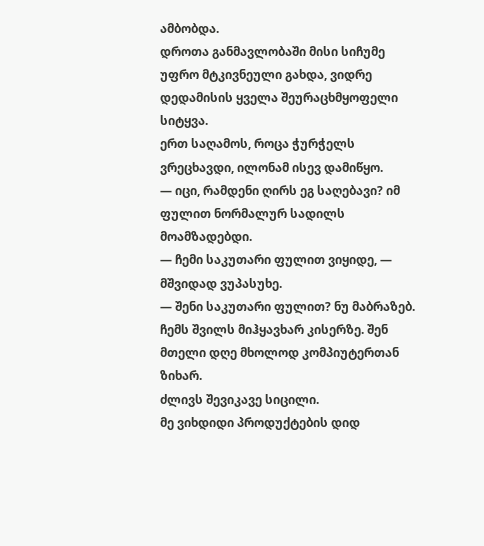ამბობდა.
დროთა განმავლობაში მისი სიჩუმე უფრო მტკივნეული გახდა, ვიდრე დედამისის ყველა შეურაცხმყოფელი სიტყვა.
ერთ საღამოს, როცა ჭურჭელს ვრეცხავდი, ილონამ ისევ დამიწყო.
— იცი, რამდენი ღირს ეგ საღებავი? იმ ფულით ნორმალურ სადილს მოამზადებდი.
— ჩემი საკუთარი ფულით ვიყიდე, — მშვიდად ვუპასუხე.
— შენი საკუთარი ფულით? ნუ მაბრაზებ. ჩემს შვილს მიჰყავხარ კისერზე. შენ მთელი დღე მხოლოდ კომპიუტერთან ზიხარ.
ძლივს შევიკავე სიცილი.
მე ვიხდიდი პროდუქტების დიდ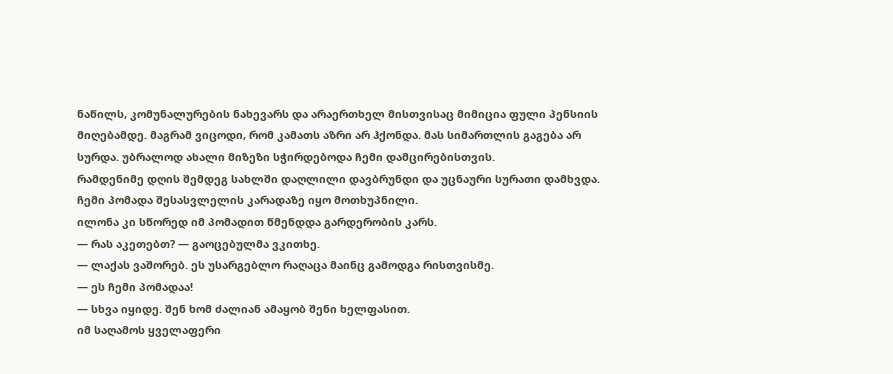ნაწილს, კომუნალურების ნახევარს და არაერთხელ მისთვისაც მიმიცია ფული პენსიის მიღებამდე. მაგრამ ვიცოდი, რომ კამათს აზრი არ ჰქონდა. მას სიმართლის გაგება არ სურდა. უბრალოდ ახალი მიზეზი სჭირდებოდა ჩემი დამცირებისთვის.
რამდენიმე დღის შემდეგ სახლში დაღლილი დავბრუნდი და უცნაური სურათი დამხვდა.
ჩემი პომადა შესასვლელის კარადაზე იყო მოთხუპნილი.
ილონა კი სწორედ იმ პომადით წმენდდა გარდერობის კარს.
— რას აკეთებთ? — გაოცებულმა ვკითხე.
— ლაქას ვაშორებ. ეს უსარგებლო რაღაცა მაინც გამოდგა რისთვისმე.
— ეს ჩემი პომადაა!
— სხვა იყიდე. შენ ხომ ძალიან ამაყობ შენი ხელფასით.
იმ საღამოს ყველაფერი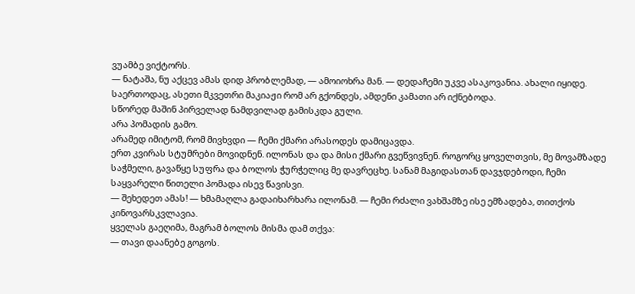ვუამბე ვიქტორს.
— ნატაშა, ნუ აქცევ ამას დიდ პრობლემად, — ამოიოხრა მან. — დედაჩემი უკვე ასაკოვანია. ახალი იყიდე. საერთოდაც, ასეთი მკვეთრი მაკიაჟი რომ არ გქონდეს, ამდენი კამათი არ იქნებოდა.
სწორედ მაშინ პირველად ნამდვილად გამისკდა გული.
არა პომადის გამო.
არამედ იმიტომ, რომ მივხვდი — ჩემი ქმარი არასოდეს დამიცავდა.
ერთ კვირას სტუმრები მოვიდნენ. ილონას და და მისი ქმარი გვეწვივნენ. როგორც ყოველთვის, მე მოვამზადე საჭმელი, გავაწყე სუფრა და ბოლოს ჭურჭელიც მე დავრეცხე. სანამ მაგიდასთან დავჯდებოდი, ჩემი საყვარელი წითელი პომადა ისევ წავისვი.
— შეხედეთ ამას! — ხმამაღლა გადაიხარხარა ილონამ. — ჩემი რძალი ვახშამზე ისე ემზადება, თითქოს კინოვარსკვლავია.
ყველას გაეღიმა, მაგრამ ბოლოს მისმა დამ თქვა:
— თავი დაანებე გოგოს.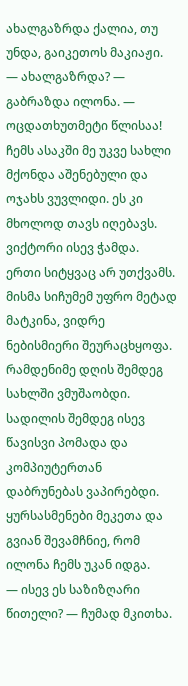ახალგაზრდა ქალია, თუ უნდა, გაიკეთოს მაკიაჟი.
— ახალგაზრდა? — გაბრაზდა ილონა. — ოცდათხუთმეტი წლისაა! ჩემს ასაკში მე უკვე სახლი მქონდა აშენებული და ოჯახს ვუვლიდი. ეს კი მხოლოდ თავს იღებავს.
ვიქტორი ისევ ჭამდა.
ერთი სიტყვაც არ უთქვამს.
მისმა სიჩუმემ უფრო მეტად მატკინა, ვიდრე ნებისმიერი შეურაცხყოფა.
რამდენიმე დღის შემდეგ სახლში ვმუშაობდი. სადილის შემდეგ ისევ წავისვი პომადა და კომპიუტერთან დაბრუნებას ვაპირებდი. ყურსასმენები მეკეთა და გვიან შევამჩნიე, რომ ილონა ჩემს უკან იდგა.
— ისევ ეს საზიზღარი წითელი? — ჩუმად მკითხა.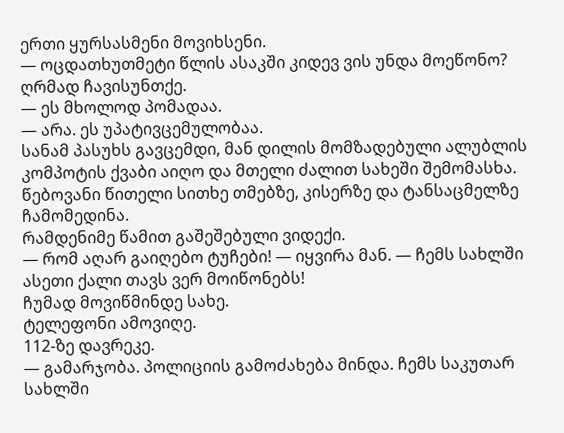ერთი ყურსასმენი მოვიხსენი.
— ოცდათხუთმეტი წლის ასაკში კიდევ ვის უნდა მოეწონო?
ღრმად ჩავისუნთქე.
— ეს მხოლოდ პომადაა.
— არა. ეს უპატივცემულობაა.
სანამ პასუხს გავცემდი, მან დილის მომზადებული ალუბლის კომპოტის ქვაბი აიღო და მთელი ძალით სახეში შემომასხა.
წებოვანი წითელი სითხე თმებზე, კისერზე და ტანსაცმელზე ჩამომედინა.
რამდენიმე წამით გაშეშებული ვიდექი.
— რომ აღარ გაიღებო ტუჩები! — იყვირა მან. — ჩემს სახლში ასეთი ქალი თავს ვერ მოიწონებს!
ჩუმად მოვიწმინდე სახე.
ტელეფონი ამოვიღე.
112-ზე დავრეკე.
— გამარჯობა. პოლიციის გამოძახება მინდა. ჩემს საკუთარ სახლში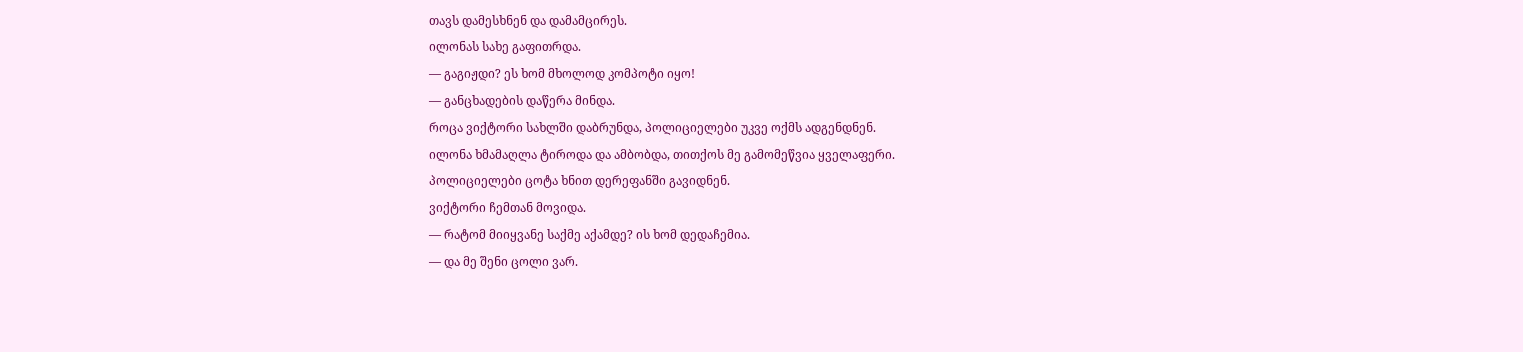თავს დამესხნენ და დამამცირეს.
ილონას სახე გაფითრდა.
— გაგიჟდი? ეს ხომ მხოლოდ კომპოტი იყო!
— განცხადების დაწერა მინდა.
როცა ვიქტორი სახლში დაბრუნდა, პოლიციელები უკვე ოქმს ადგენდნენ.
ილონა ხმამაღლა ტიროდა და ამბობდა, თითქოს მე გამომეწვია ყველაფერი.
პოლიციელები ცოტა ხნით დერეფანში გავიდნენ.
ვიქტორი ჩემთან მოვიდა.
— რატომ მიიყვანე საქმე აქამდე? ის ხომ დედაჩემია.
— და მე შენი ცოლი ვარ.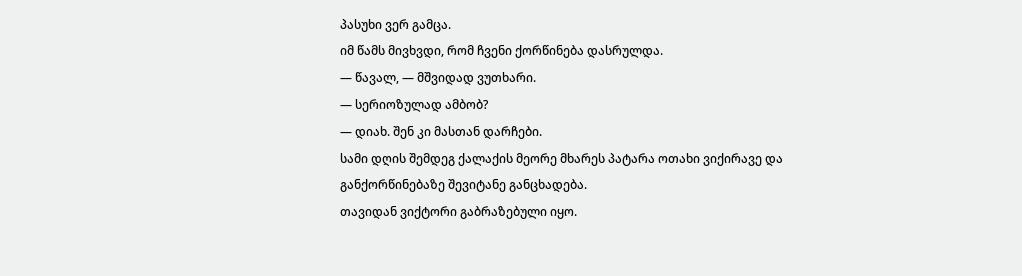პასუხი ვერ გამცა.
იმ წამს მივხვდი, რომ ჩვენი ქორწინება დასრულდა.
— წავალ, — მშვიდად ვუთხარი.
— სერიოზულად ამბობ?
— დიახ. შენ კი მასთან დარჩები.
სამი დღის შემდეგ ქალაქის მეორე მხარეს პატარა ოთახი ვიქირავე და განქორწინებაზე შევიტანე განცხადება.
თავიდან ვიქტორი გაბრაზებული იყო.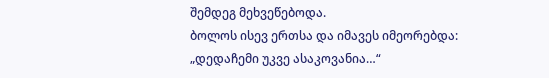შემდეგ მეხვეწებოდა.
ბოლოს ისევ ერთსა და იმავეს იმეორებდა:
„დედაჩემი უკვე ასაკოვანია…“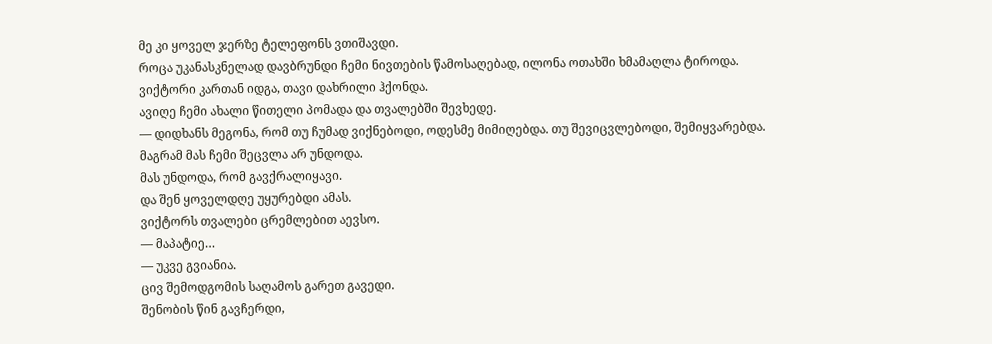მე კი ყოველ ჯერზე ტელეფონს ვთიშავდი.
როცა უკანასკნელად დავბრუნდი ჩემი ნივთების წამოსაღებად, ილონა ოთახში ხმამაღლა ტიროდა.
ვიქტორი კართან იდგა, თავი დახრილი ჰქონდა.
ავიღე ჩემი ახალი წითელი პომადა და თვალებში შევხედე.
— დიდხანს მეგონა, რომ თუ ჩუმად ვიქნებოდი, ოდესმე მიმიღებდა. თუ შევიცვლებოდი, შემიყვარებდა. მაგრამ მას ჩემი შეცვლა არ უნდოდა.
მას უნდოდა, რომ გავქრალიყავი.
და შენ ყოველდღე უყურებდი ამას.
ვიქტორს თვალები ცრემლებით აევსო.
— მაპატიე…
— უკვე გვიანია.
ცივ შემოდგომის საღამოს გარეთ გავედი.
შენობის წინ გავჩერდი,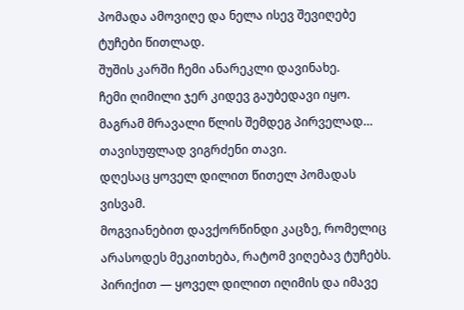პომადა ამოვიღე და ნელა ისევ შევიღებე ტუჩები წითლად.
შუშის კარში ჩემი ანარეკლი დავინახე.
ჩემი ღიმილი ჯერ კიდევ გაუბედავი იყო.
მაგრამ მრავალი წლის შემდეგ პირველად…
თავისუფლად ვიგრძენი თავი.
დღესაც ყოველ დილით წითელ პომადას ვისვამ.
მოგვიანებით დავქორწინდი კაცზე, რომელიც არასოდეს მეკითხება, რატომ ვიღებავ ტუჩებს. პირიქით — ყოველ დილით იღიმის და იმავე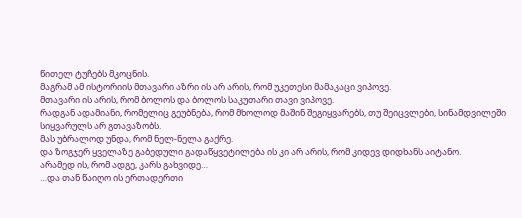წითელ ტუჩებს მკოცნის.
მაგრამ ამ ისტორიის მთავარი აზრი ის არ არის, რომ უკეთესი მამაკაცი ვიპოვე.
მთავარი ის არის, რომ ბოლოს და ბოლოს საკუთარი თავი ვიპოვე.
რადგან ადამიანი, რომელიც გეუბნება, რომ მხოლოდ მაშინ შეგიყვარებს, თუ შეიცვლები, სინამდვილეში სიყვარულს არ გთავაზობს.
მას უბრალოდ უნდა, რომ ნელ-ნელა გაქრე.
და ზოგჯერ ყველაზე გაბედული გადაწყვეტილება ის კი არ არის, რომ კიდევ დიდხანს აიტანო.
არამედ ის, რომ ადგე, კარს გახვიდე…
…და თან წაიღო ის ერთადერთი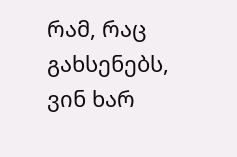რამ, რაც გახსენებს, ვინ ხარ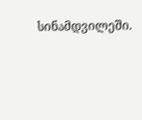სინამდვილეში.